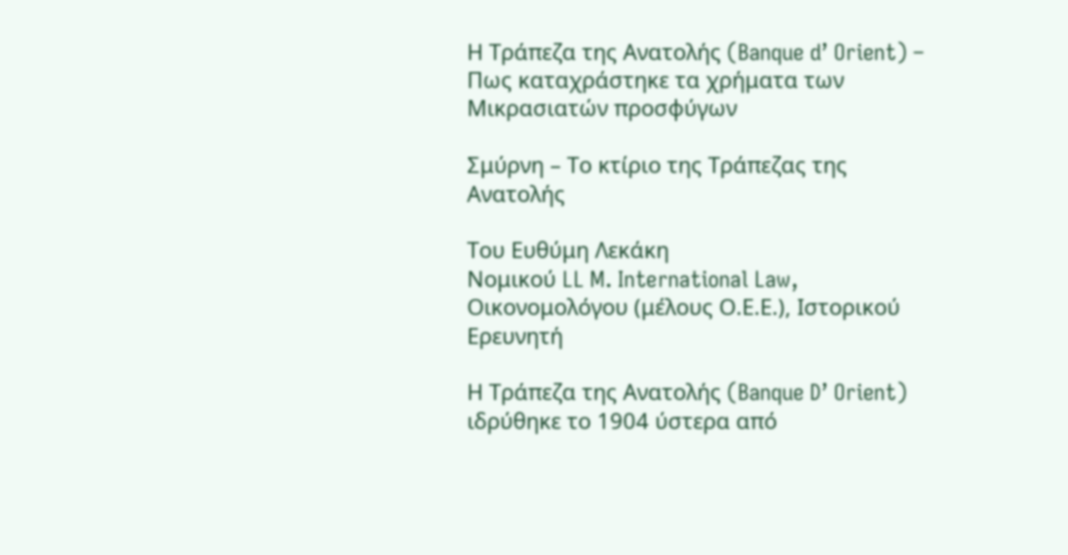Η Τράπεζα της Ανατολής (Banque d’ Orient) – Πως καταχράστηκε τα χρήματα των Μικρασιατών προσφύγων

Σμύρνη – Το κτίριο της Τράπεζας της Ανατολής

Tου Ευθύμη Λεκάκη
Νομικού LL M. International Law, Οικονομολόγου (μέλους Ο.Ε.Ε.), Ιστορικού Ερευνητή

Η Τράπεζα της Ανατολής (Banque D’ Orient) ιδρύθηκε το 1904 ύστερα από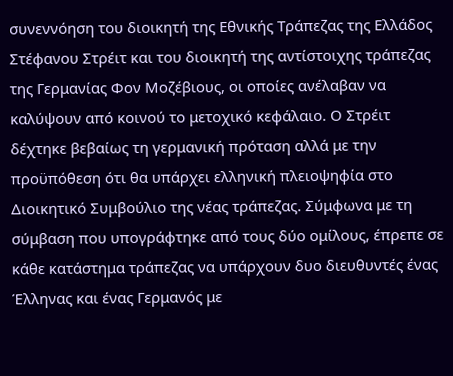συνεννόηση του διοικητή της Εθνικής Τράπεζας της Ελλάδος Στέφανου Στρέιτ και του διοικητή της αντίστοιχης τράπεζας της Γερμανίας Φον Μοζέβιους, οι οποίες ανέλαβαν να καλύψουν από κοινού το μετοχικό κεφάλαιο. Ο Στρέιτ δέχτηκε βεβαίως τη γερμανική πρόταση αλλά με την προϋπόθεση ότι θα υπάρχει ελληνική πλειοψηφία στο Διοικητικό Συμβούλιο της νέας τράπεζας. Σύμφωνα με τη σύμβαση που υπογράφτηκε από τους δύο ομίλους, έπρεπε σε κάθε κατάστημα τράπεζας να υπάρχουν δυο διευθυντές ένας Έλληνας και ένας Γερμανός με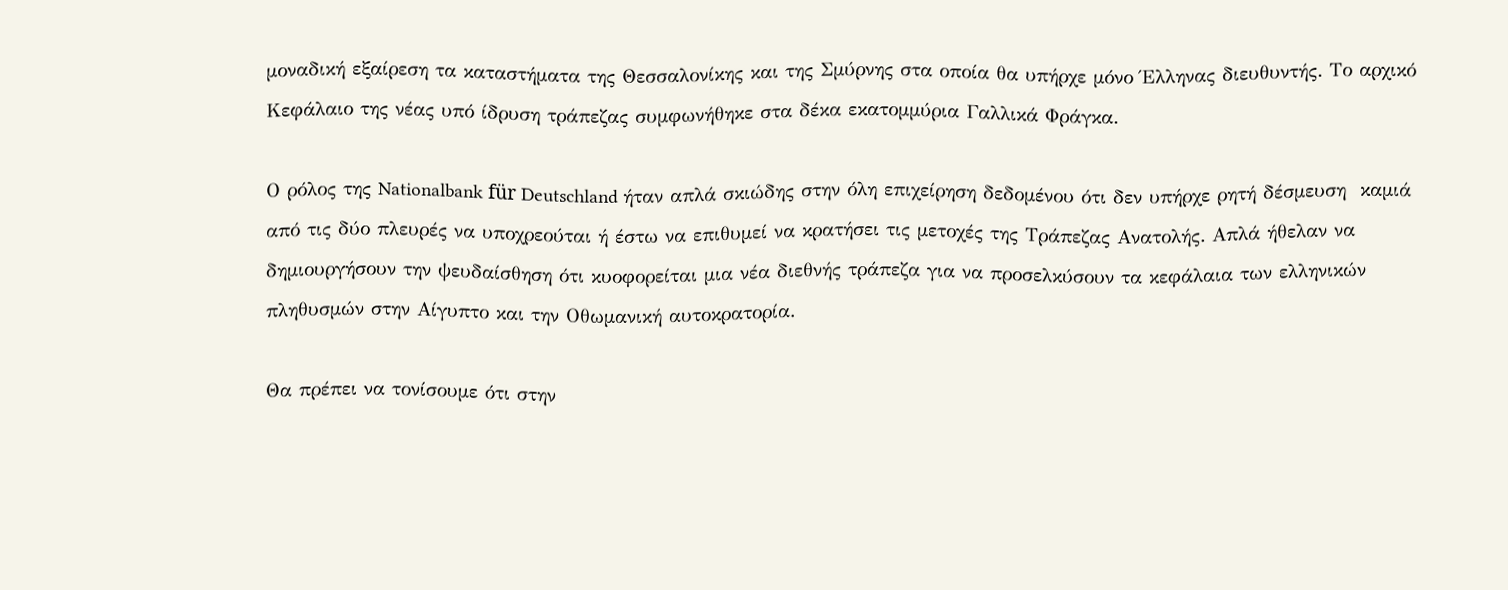μοναδική εξαίρεση τα καταστήματα της Θεσσαλονίκης και της Σμύρνης στα οποία θα υπήρχε μόνο Έλληνας διευθυντής. Το αρχικό Κεφάλαιο της νέας υπό ίδρυση τράπεζας συμφωνήθηκε στα δέκα εκατομμύρια Γαλλικά Φράγκα.

Ο ρόλος της Nationalbank für Deutschland ήταν απλά σκιώδης στην όλη επιχείρηση δεδομένου ότι δεν υπήρχε ρητή δέσμευση  καμιά από τις δύο πλευρές να υποχρεούται ή έστω να επιθυμεί να κρατήσει τις μετοχές της Τράπεζας Ανατολής. Απλά ήθελαν να δημιουργήσουν την ψευδαίσθηση ότι κυοφορείται μια νέα διεθνής τράπεζα για να προσελκύσουν τα κεφάλαια των ελληνικών πληθυσμών στην Αίγυπτο και την Οθωμανική αυτοκρατορία.

Θα πρέπει να τονίσουμε ότι στην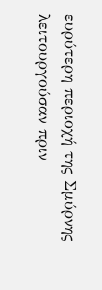ευρύτερη περιοχή της Σμύρνης λειτουργούσαν πριν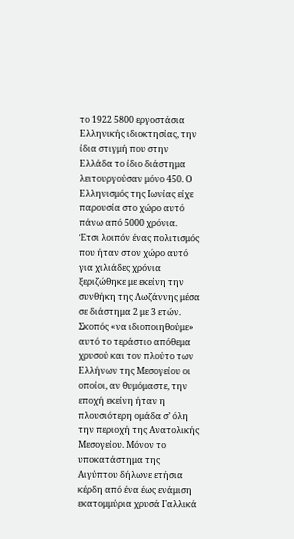το 1922 5800 εργοστάσια Ελληνικής ιδιοκτησίας, την ίδια στιγμή που στην Ελλάδα το ίδιο διάστημα λειτουργούσαν μόνο 450. Ο Ελληνισμός της Ιωνίας είχε παρουσία στο χώρο αυτό πάνω από 5000 χρόνια.
Έτσι λοιπόν ένας πολιτισμός που ήταν στον χώρο αυτό για χιλιάδες χρόνια ξεριζώθηκε με εκείνη την συνθήκη της Λωζάννης μέσα σε διάστημα 2 με 3 ετών. Σκοπός «να ιδιοποιηθούμε» αυτό το τεράστιο απόθεμα χρυσού και τον πλούτο των Ελλήνων της Μεσογείου οι οποίοι, αν θυμόμαστε, την εποχή εκείνη ήταν η πλουσιότερη ομάδα σ’ όλη την περιοχή της Ανατολικής Μεσογείου. Μόνον το υποκατάστημα της Αιγύπτου δήλωνε ετήσια κέρδη από ένα έως ενάμιση εκατομμύρια χρυσά Γαλλικά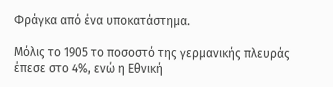Φράγκα από ένα υποκατάστημα.

Μόλις το 1905 το ποσοστό της γερμανικής πλευράς έπεσε στο 4%, ενώ η Εθνική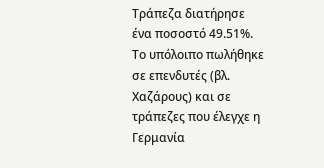Τράπεζα διατήρησε ένα ποσοστό 49.51%. Το υπόλοιπο πωλήθηκε σε επενδυτές (βλ. Χαζάρους) και σε τράπεζες που έλεγχε η Γερμανία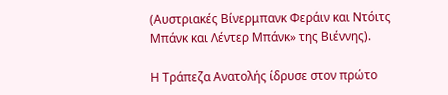(Αυστριακές Βίνερμπανκ Φεράιν και Ντόιτς Μπάνκ και Λέντερ Μπάνκ» της Βιέννης).

Η Τράπεζα Ανατολής ίδρυσε στον πρώτο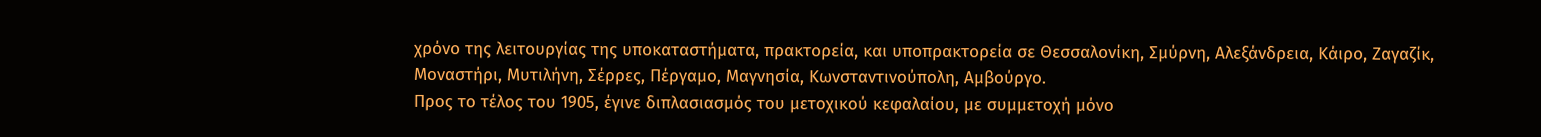χρόνο της λειτουργίας της υποκαταστήματα, πρακτορεία, και υποπρακτορεία σε Θεσσαλονίκη, Σμύρνη, Αλεξάνδρεια, Κάιρο, Ζαγαζίκ, Μοναστήρι, Μυτιλήνη, Σέρρες, Πέργαμο, Μαγνησία, Κωνσταντινούπολη, Αμβούργο.
Προς το τέλος του 1905, έγινε διπλασιασμός του μετοχικού κεφαλαίου, με συμμετοχή μόνο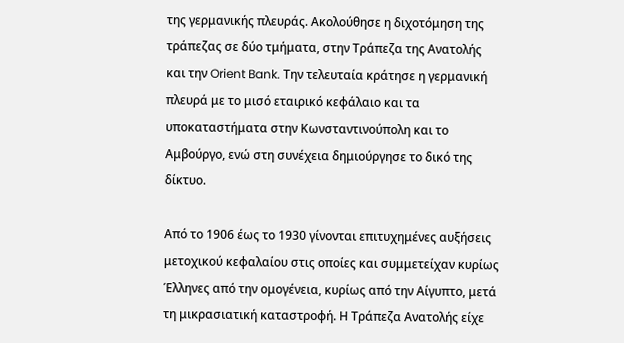της γερμανικής πλευράς. Ακολούθησε η διχοτόμηση της τράπεζας σε δύο τμήματα, στην Τράπεζα της Ανατολής και την Orient Bank. Την τελευταία κράτησε η γερμανική πλευρά με το μισό εταιρικό κεφάλαιο και τα υποκαταστήματα στην Κωνσταντινούπολη και το Αμβούργο, ενώ στη συνέχεια δημιούργησε το δικό της δίκτυο.

Από το 1906 έως το 1930 γίνονται επιτυχημένες αυξήσεις μετοχικού κεφαλαίου στις οποίες και συμμετείχαν κυρίως Έλληνες από την ομογένεια, κυρίως από την Αίγυπτο, μετά τη μικρασιατική καταστροφή. Η Τράπεζα Ανατολής είχε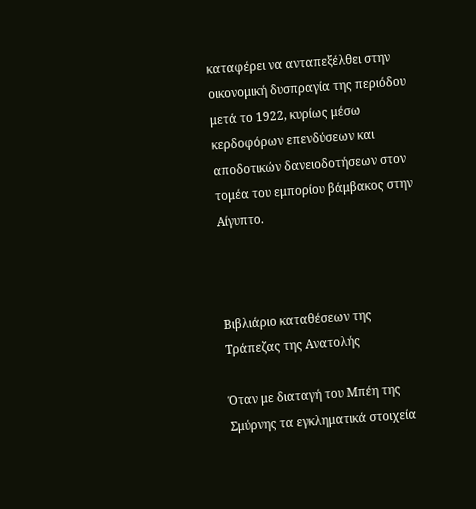καταφέρει να ανταπεξέλθει στην οικονομική δυσπραγία της περιόδου μετά το 1922, κυρίως μέσω κερδοφόρων επενδύσεων και αποδοτικών δανειοδοτήσεων στον τομέα του εμπορίου βάμβακος στην Αίγυπτο.



Βιβλιάριο καταθέσεων της Τράπεζας της Ανατολής

Όταν με διαταγή του Μπέη της Σμύρνης τα εγκληματικά στοιχεία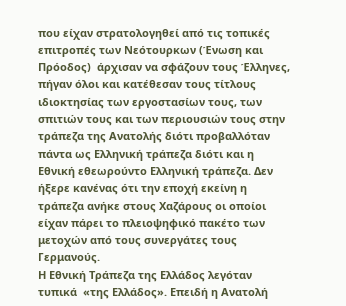που είχαν στρατολογηθεί από τις τοπικές επιτροπές των Νεότουρκων (Ένωση και Πρόοδος)  άρχισαν να σφάζουν τους Έλληνες, πήγαν όλοι και κατέθεσαν τους τίτλους ιδιοκτησίας των εργοστασίων τους, των σπιτιών τους και των περιουσιών τους στην τράπεζα της Ανατολής διότι προβαλλόταν πάντα ως Ελληνική τράπεζα διότι και η Εθνική εθεωρούντο Ελληνική τράπεζα. Δεν ήξερε κανένας ότι την εποχή εκείνη η τράπεζα ανήκε στους Χαζάρους οι οποίοι είχαν πάρει το πλειοψηφικό πακέτο των μετοχών από τους συνεργάτες τους Γερμανούς.
Η Εθνική Τράπεζα της Ελλάδος λεγόταν τυπικά  «της Ελλάδος». Επειδή η Ανατολή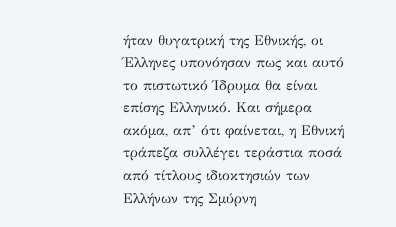ήταν θυγατρική της Εθνικής, οι Έλληνες υπονόησαν πως και αυτό το πιστωτικό Ίδρυμα θα είναι επίσης Ελληνικό. Και σήμερα ακόμα, απ’ ότι φαίνεται, η Εθνική τράπεζα συλλέγει τεράστια ποσά από τίτλους ιδιοκτησιών των Ελλήνων της Σμύρνη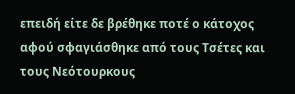επειδή είτε δε βρέθηκε ποτέ ο κάτοχος αφού σφαγιάσθηκε από τους Τσέτες και τους Νεότουρκους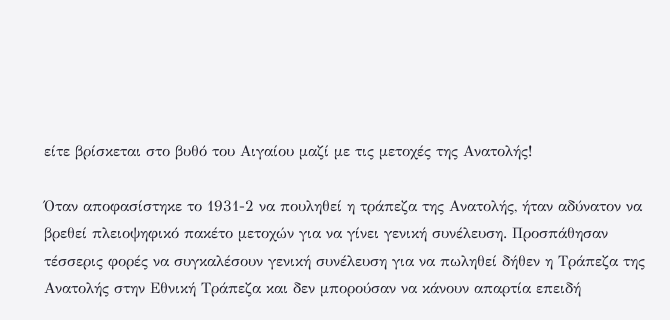είτε βρίσκεται στο βυθό του Αιγαίου μαζί με τις μετοχές της Ανατολής!

Όταν αποφασίστηκε το 1931-2 να πουληθεί η τράπεζα της Ανατολής, ήταν αδύνατον να βρεθεί πλειοψηφικό πακέτο μετοχών για να γίνει γενική συνέλευση. Προσπάθησαν τέσσερις φορές να συγκαλέσουν γενική συνέλευση για να πωληθεί δήθεν η Τράπεζα της Ανατολής στην Εθνική Τράπεζα και δεν μπορούσαν να κάνουν απαρτία επειδή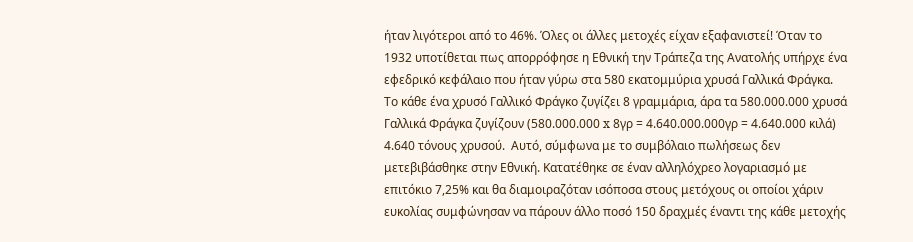ήταν λιγότεροι από το 46%. Όλες οι άλλες μετοχές είχαν εξαφανιστεί! Όταν το 1932 υποτίθεται πως απορρόφησε η Εθνική την Τράπεζα της Ανατολής υπήρχε ένα εφεδρικό κεφάλαιο που ήταν γύρω στα 580 εκατομμύρια χρυσά Γαλλικά Φράγκα. Το κάθε ένα χρυσό Γαλλικό Φράγκο ζυγίζει 8 γραμμάρια, άρα τα 580.000.000 χρυσά Γαλλικά Φράγκα ζυγίζουν (580.000.000 x 8γρ = 4.640.000.000γρ = 4.640.000 κιλά) 4.640 τόνους χρυσού.  Αυτό, σύμφωνα με το συμβόλαιο πωλήσεως δεν μετεβιβάσθηκε στην Εθνική. Κατατέθηκε σε έναν αλληλόχρεο λογαριασμό με επιτόκιο 7,25% και θα διαμοιραζόταν ισόποσα στους μετόχους οι οποίοι χάριν ευκολίας συμφώνησαν να πάρουν άλλο ποσό 150 δραχμές έναντι της κάθε μετοχής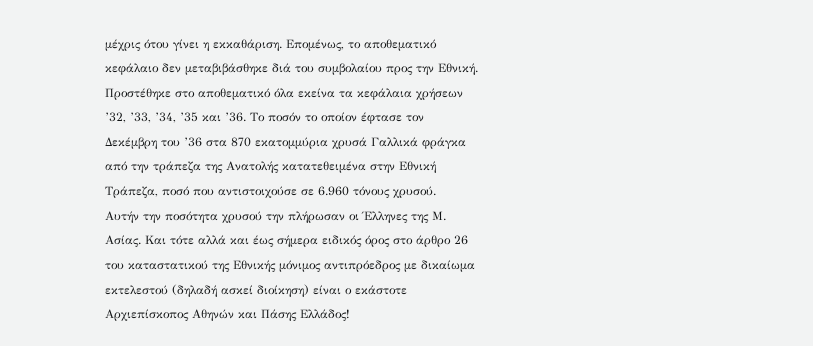μέχρις ότου γίνει η εκκαθάριση. Επομένως, το αποθεματικό κεφάλαιο δεν μεταβιβάσθηκε διά του συμβολαίου προς την Εθνική. Προστέθηκε στο αποθεματικό όλα εκείνα τα κεφάλαια χρήσεων ’32, ’33, ’34, ’35 και ’36. Το ποσόν το οποίον έφτασε τον Δεκέμβρη του ’36 στα 870 εκατομμύρια χρυσά Γαλλικά φράγκα από την τράπεζα της Ανατολής κατατεθειμένα στην Εθνική Τράπεζα, ποσό που αντιστοιχούσε σε 6.960 τόνους χρυσού.
Αυτήν την ποσότητα χρυσού την πλήρωσαν οι Έλληνες της Μ. Ασίας. Και τότε αλλά και έως σήμερα ειδικός όρος στο άρθρο 26 του καταστατικού της Εθνικής μόνιμος αντιπρόεδρος με δικαίωμα εκτελεστού (δηλαδή ασκεί διοίκηση) είναι ο εκάστοτε
Αρχιεπίσκοπος Αθηνών και Πάσης Ελλάδος!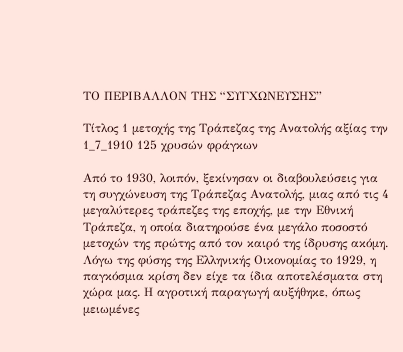ΤΟ ΠΕΡΙΒΑΛΛΟΝ ΤΗΣ “ΣΥΓΧΩΝΕΥΣΗΣ”

Τίτλος 1 μετοχής της Τράπεζας της Ανατολής αξίας την 1_7_1910 125 χρυσών φράγκων

Από το 1930, λοιπόν, ξεκίνησαν οι διαβουλεύσεις για τη συγχώνευση της Τράπεζας Ανατολής, μιας από τις 4 μεγαλύτερες τράπεζες της εποχής, με την Εθνική Τράπεζα, η οποία διατηρούσε ένα μεγάλο ποσοστό μετοχών της πρώτης από τον καιρό της ίδρυσης ακόμη. Λόγω της φύσης της Ελληνικής Οικονομίας το 1929, η παγκόσμια κρίση δεν είχε τα ίδια αποτελέσματα στη χώρα μας. Η αγροτική παραγωγή αυξήθηκε, όπως μειωμένες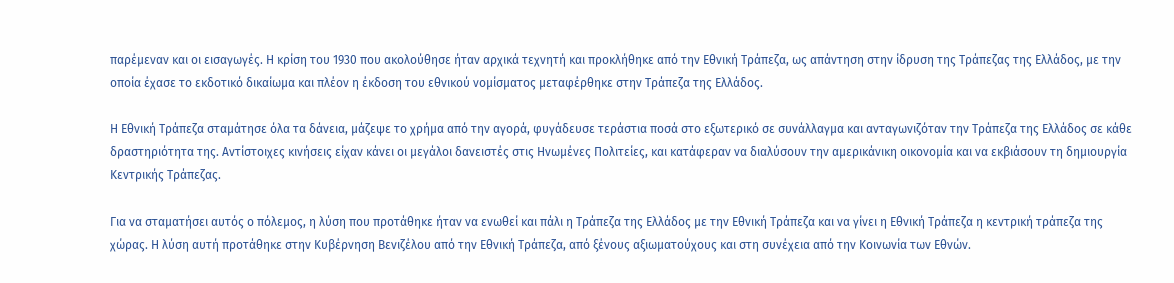παρέμεναν και οι εισαγωγές. Η κρίση του 1930 που ακολούθησε ήταν αρχικά τεχνητή και προκλήθηκε από την Εθνική Τράπεζα, ως απάντηση στην ίδρυση της Τράπεζας της Ελλάδος, με την οποία έχασε το εκδοτικό δικαίωμα και πλέον η έκδοση του εθνικού νομίσματος μεταφέρθηκε στην Τράπεζα της Ελλάδος.

Η Εθνική Τράπεζα σταμάτησε όλα τα δάνεια, μάζεψε το χρήμα από την αγορά, φυγάδευσε τεράστια ποσά στο εξωτερικό σε συνάλλαγμα και ανταγωνιζόταν την Τράπεζα της Ελλάδος σε κάθε δραστηριότητα της. Αντίστοιχες κινήσεις είχαν κάνει οι μεγάλοι δανειστές στις Ηνωμένες Πολιτείες, και κατάφεραν να διαλύσουν την αμερικάνικη οικονομία και να εκβιάσουν τη δημιουργία Κεντρικής Τράπεζας.

Για να σταματήσει αυτός ο πόλεμος, η λύση που προτάθηκε ήταν να ενωθεί και πάλι η Τράπεζα της Ελλάδος με την Εθνική Τράπεζα και να γίνει η Εθνική Τράπεζα η κεντρική τράπεζα της χώρας. Η λύση αυτή προτάθηκε στην Κυβέρνηση Βενιζέλου από την Εθνική Τράπεζα, από ξένους αξιωματούχους και στη συνέχεια από την Κοινωνία των Εθνών.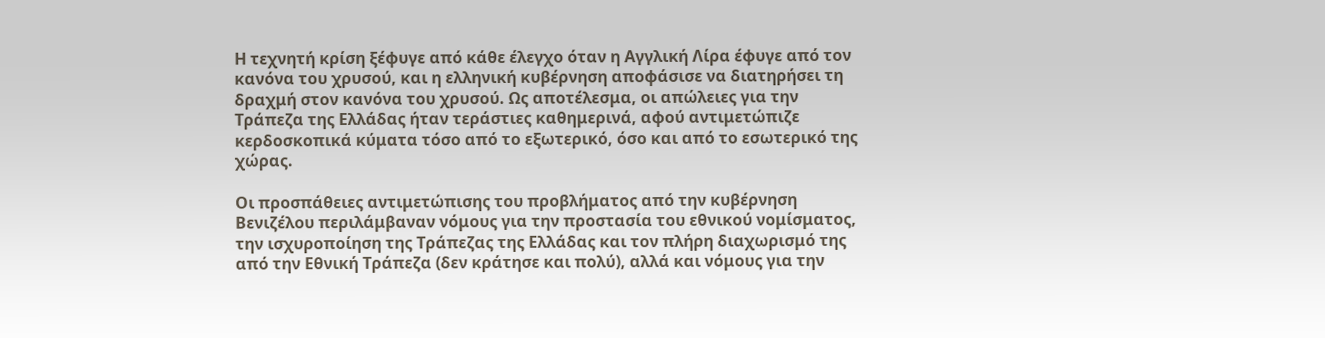Η τεχνητή κρίση ξέφυγε από κάθε έλεγχο όταν η Αγγλική Λίρα έφυγε από τον κανόνα του χρυσού, και η ελληνική κυβέρνηση αποφάσισε να διατηρήσει τη δραχμή στον κανόνα του χρυσού. Ως αποτέλεσμα, οι απώλειες για την Τράπεζα της Ελλάδας ήταν τεράστιες καθημερινά, αφού αντιμετώπιζε κερδοσκοπικά κύματα τόσο από το εξωτερικό, όσο και από το εσωτερικό της χώρας.

Οι προσπάθειες αντιμετώπισης του προβλήματος από την κυβέρνηση Βενιζέλου περιλάμβαναν νόμους για την προστασία του εθνικού νομίσματος, την ισχυροποίηση της Τράπεζας της Ελλάδας και τον πλήρη διαχωρισμό της από την Εθνική Τράπεζα (δεν κράτησε και πολύ), αλλά και νόμους για την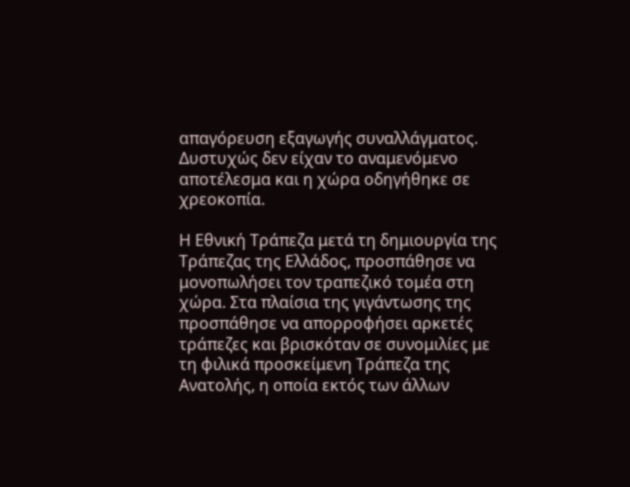απαγόρευση εξαγωγής συναλλάγματος. Δυστυχώς δεν είχαν το αναμενόμενο αποτέλεσμα και η χώρα οδηγήθηκε σε χρεοκοπία.

Η Εθνική Τράπεζα μετά τη δημιουργία της Τράπεζας της Ελλάδος, προσπάθησε να μονοπωλήσει τον τραπεζικό τομέα στη χώρα. Στα πλαίσια της γιγάντωσης της προσπάθησε να απορροφήσει αρκετές τράπεζες και βρισκόταν σε συνομιλίες με τη φιλικά προσκείμενη Τράπεζα της Ανατολής, η οποία εκτός των άλλων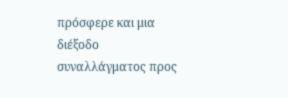πρόσφερε και μια διέξοδο συναλλάγματος προς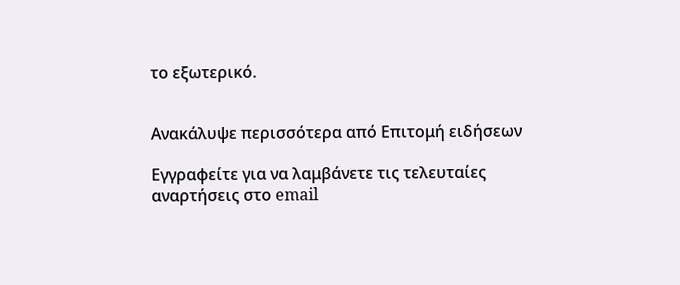το εξωτερικό.


Ανακάλυψε περισσότερα από Επιτομή ειδήσεων

Εγγραφείτε για να λαμβάνετε τις τελευταίες αναρτήσεις στο email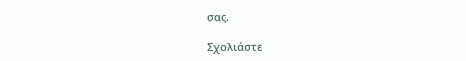σας.

Σχολιάστε